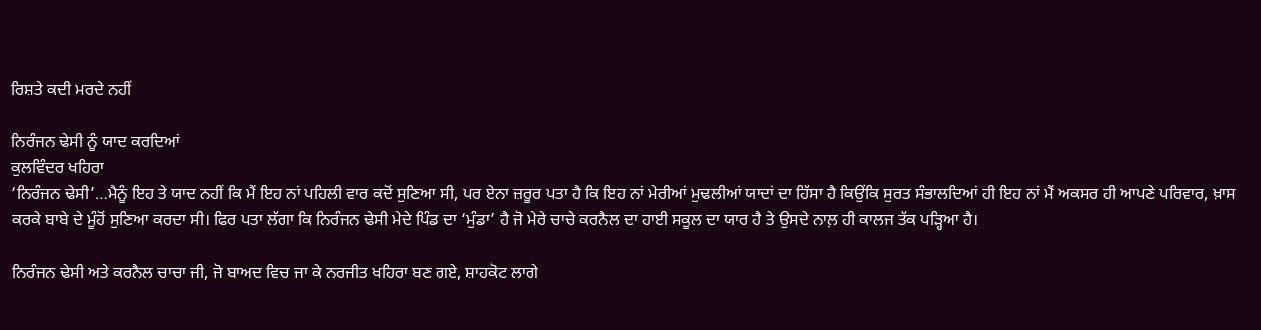ਰਿਸ਼ਤੇ ਕਦੀ ਮਰਦੇ ਨਹੀਂ

ਨਿਰੰਜਨ ਢੇਸੀ ਨੂੰ ਯਾਦ ਕਰਦਿਆਂ
ਕੁਲਵਿੰਦਰ ਖਹਿਰਾ
‘ਨਿਰੰਜਨ ਢੇਸੀ’…ਮੈਨੂੰ ਇਹ ਤੇ ਯਾਦ ਨਹੀਂ ਕਿ ਮੈਂ ਇਹ ਨਾਂ ਪਹਿਲੀ ਵਾਰ ਕਦੋਂ ਸੁਣਿਆ ਸੀ, ਪਰ ਏਨਾ ਜ਼ਰੂਰ ਪਤਾ ਹੈ ਕਿ ਇਹ ਨਾਂ ਮੇਰੀਆਂ ਮੁਢਲੀਆਂ ਯਾਦਾਂ ਦਾ ਹਿੱਸਾ ਹੈ ਕਿਉਂਕਿ ਸੁਰਤ ਸੰਭਾਲਦਿਆਂ ਹੀ ਇਹ ਨਾਂ ਮੈਂ ਅਕਸਰ ਹੀ ਆਪਣੇ ਪਰਿਵਾਰ, ਖ਼ਾਸ ਕਰਕੇ ਬਾਬੇ ਦੇ ਮੂੰਹੋਂ ਸੁਣਿਆ ਕਰਦਾ ਸੀ। ਫਿਰ ਪਤਾ ਲੱਗਾ ਕਿ ਨਿਰੰਜਨ ਢੇਸੀ ਮੇਦੇ ਪਿੰਡ ਦਾ ‘ਮੁੰਡਾ’ ਹੈ ਜੋ ਮੇਰੇ ਚਾਚੇ ਕਰਨੈਲ ਦਾ ਹਾਈ ਸਕੂਲ ਦਾ ਯਾਰ ਹੈ ਤੇ ਉਸਦੇ ਨਾਲ਼ ਹੀ ਕਾਲਜ ਤੱਕ ਪੜ੍ਹਿਆ ਹੈ।

ਨਿਰੰਜਨ ਢੇਸੀ ਅਤੇ ਕਰਨੈਲ ਚਾਚਾ ਜੀ, ਜੋ ਬਾਅਦ ਵਿਚ ਜਾ ਕੇ ਨਰਜੀਤ ਖਹਿਰਾ ਬਣ ਗਏ, ਸ਼ਾਹਕੋਟ ਲਾਗੇ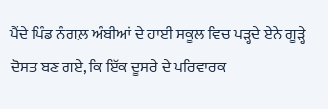ਪੈਂਦੇ ਪਿੰਡ ਨੰਗਲ਼ ਅੰਬੀਆਂ ਦੇ ਹਾਈ ਸਕੂਲ ਵਿਚ ਪੜ੍ਹਦੇ ਏਨੇ ਗੂੜ੍ਹੇ ਦੋਸਤ ਬਣ ਗਏ, ਕਿ ਇੱਕ ਦੂਸਰੇ ਦੇ ਪਰਿਵਾਰਕ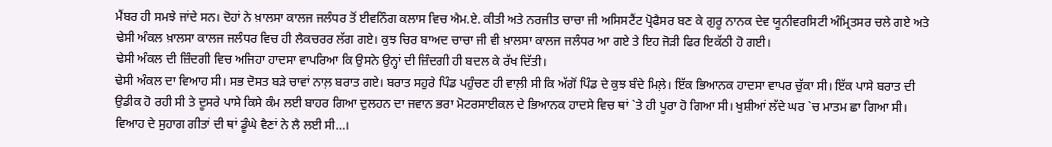ਮੈਂਬਰ ਹੀ ਸਮਝੇ ਜਾਂਦੇ ਸਨ। ਦੋਹਾਂ ਨੇ ਖ਼ਾਲਸਾ ਕਾਲਜ ਜਲੰਧਰ ਤੋਂ ਈਵਨਿੰਗ ਕਲਾਸ ਵਿਚ ਐਮ.ਏ. ਕੀਤੀ ਅਤੇ ਨਰਜੀਤ ਚਾਚਾ ਜੀ ਅਸਿਸਟੈਂਟ ਪ੍ਰੋਫੈਸਰ ਬਣ ਕੇ ਗੁਰੂ ਨਾਨਕ ਦੇਵ ਯੂਨੀਵਰਸਿਟੀ ਅੰਮ੍ਰਿਤਸਰ ਚਲੇ ਗਏ ਅਤੇ ਢੇਸੀ ਅੰਕਲ ਖ਼ਾਲਸਾ ਕਾਲਜ ਜਲੰਧਰ ਵਿਚ ਹੀ ਲੈਕਚਰਰ ਲੱਗ ਗਏ। ਕੁਝ ਚਿਰ ਬਾਅਦ ਚਾਚਾ ਜੀ ਵੀ ਖ਼ਾਲਸਾ ਕਾਲਜ ਜਲੰਧਰ ਆ ਗਏ ਤੇ ਇਹ ਜੋੜੀ ਫਿਰ ਇਕੱਠੀ ਹੋ ਗਈ।
ਢੇਸੀ ਅੰਕਲ ਦੀ ਜ਼ਿੰਦਗੀ ਵਿਚ ਅਜਿਹਾ ਹਾਦਸਾ ਵਾਪਰਿਆ ਕਿ ਉਸਨੇ ਉਨ੍ਹਾਂ ਦੀ ਜ਼ਿੰਦਗੀ ਹੀ ਬਦਲ ਕੇ ਰੱਖ ਦਿੱਤੀ।
ਢੇਸੀ ਅੰਕਲ ਦਾ ਵਿਆਹ ਸੀ। ਸਭ ਦੋਸਤ ਬੜੇ ਚਾਵਾਂ ਨਾਲ਼ ਬਰਾਤ ਗਏ। ਬਰਾਤ ਸਹੁਰੇ ਪਿੰਡ ਪਹੁੰਚਣ ਹੀ ਵਾਲ਼ੀ ਸੀ ਕਿ ਅੱਗੋਂ ਪਿੰਡ ਦੇ ਕੁਝ ਬੰਦੇ ਮਿਲ਼ੇ। ਇੱਕ ਭਿਆਨਕ ਹਾਦਸਾ ਵਾਪਰ ਚੁੱਕਾ ਸੀ। ਇੱਕ ਪਾਸੇ ਬਰਾਤ ਦੀ ਉਡੀਕ ਹੋ ਰਹੀ ਸੀ ਤੇ ਦੂਸਰੇ ਪਾਸੇ ਕਿਸੇ ਕੰਮ ਲਈ ਬਾਹਰ ਗਿਆ ਦੁਲਹਨ ਦਾ ਜਵਾਨ ਭਰਾ ਮੋਟਰਸਾਈਕਲ ਦੇ ਭਿਆਨਕ ਹਾਦਸੇ ਵਿਚ ਥਾਂ `ਤੇ ਹੀ ਪੂਰਾ ਹੋ ਗਿਆ ਸੀ। ਖੁਸ਼ੀਆਂ ਲੱਦੇ ਘਰ `ਚ ਮਾਤਮ ਛਾ ਗਿਆ ਸੀ। ਵਿਆਹ ਦੇ ਸੁਹਾਗ ਗੀਤਾਂ ਦੀ ਥਾਂ ਡੂੰਘੇ ਵੈਣਾਂ ਨੇ ਲੈ ਲਈ ਸੀ…।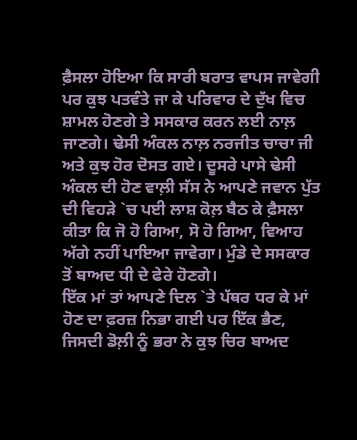ਫ਼ੈਸਲਾ ਹੋਇਆ ਕਿ ਸਾਰੀ ਬਰਾਤ ਵਾਪਸ ਜਾਵੇਗੀ ਪਰ ਕੁਝ ਪਤਵੰਤੇ ਜਾ ਕੇ ਪਰਿਵਾਰ ਦੇ ਦੁੱਖ ਵਿਚ ਸ਼ਾਮਲ ਹੋਣਗੇ ਤੇ ਸਸਕਾਰ ਕਰਨ ਲਈ ਨਾਲ਼ ਜਾਣਗੇ। ਢੇਸੀ ਅੰਕਲ ਨਾਲ਼ ਨਰਜੀਤ ਚਾਚਾ ਜੀ ਅਤੇ ਕੁਝ ਹੋਰ ਦੋਸਤ ਗਏ। ਦੂਸਰੇ ਪਾਸੇ ਢੇਸੀ ਅੰਕਲ ਦੀ ਹੋਣ ਵਾਲ਼ੀ ਸੱਸ ਨੇ ਆਪਣੇ ਜਵਾਨ ਪੁੱਤ ਦੀ ਵਿਹੜੇ `ਚ ਪਈ ਲਾਸ਼ ਕੋਲ਼ ਬੈਠ ਕੇ ਫ਼ੈਸਲਾ ਕੀਤਾ ਕਿ ਜੋ ਹੋ ਗਿਆ, ਸੋ ਹੋ ਗਿਆ, ਵਿਆਹ ਅੱਗੇ ਨਹੀਂ ਪਾਇਆ ਜਾਵੇਗਾ। ਮੁੰਡੇ ਦੇ ਸਸਕਾਰ ਤੋਂ ਬਾਅਦ ਧੀ ਦੇ ਫੇਰੇ ਹੋਣਗੇ।
ਇੱਕ ਮਾਂ ਤਾਂ ਆਪਣੇ ਦਿਲ `ਤੇ ਪੱਥਰ ਧਰ ਕੇ ਮਾਂ ਹੋਣ ਦਾ ਫ਼ਰਜ਼ ਨਿਭਾ ਗਈ ਪਰ ਇੱਕ ਭੈਣ, ਜਿਸਦੀ ਡੋਲ਼ੀ ਨੂੰ ਭਰਾ ਨੇ ਕੁਝ ਚਿਰ ਬਾਅਦ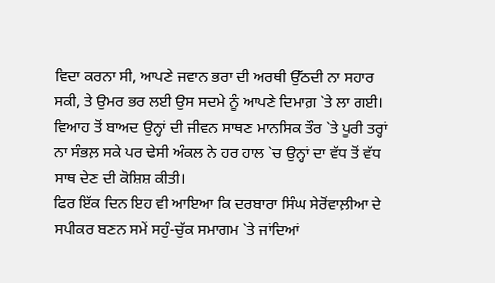ਵਿਦਾ ਕਰਨਾ ਸੀ, ਆਪਣੇ ਜਵਾਨ ਭਰਾ ਦੀ ਅਰਥੀ ਉੱਠਦੀ ਨਾ ਸਹਾਰ ਸਕੀ, ਤੇ ਉਮਰ ਭਰ ਲਈ ਉਸ ਸਦਮੇ ਨੂੰ ਆਪਣੇ ਦਿਮਾਗ਼ `ਤੇ ਲਾ ਗਈ। ਵਿਆਹ ਤੋਂ ਬਾਅਦ ਉਨ੍ਹਾਂ ਦੀ ਜੀਵਨ ਸਾਥਣ ਮਾਨਸਿਕ ਤੌਰ `ਤੇ ਪੂਰੀ ਤਰ੍ਹਾਂ ਨਾ ਸੰਭਲ਼ ਸਕੇ ਪਰ ਢੇਸੀ ਅੰਕਲ ਨੇ ਹਰ ਹਾਲ `ਚ ਉਨ੍ਹਾਂ ਦਾ ਵੱਧ ਤੋਂ ਵੱਧ ਸਾਥ ਦੇਣ ਦੀ ਕੋਸ਼ਿਸ਼ ਕੀਤੀ।
ਫਿਰ ਇੱਕ ਦਿਨ ਇਹ ਵੀ ਆਇਆ ਕਿ ਦਰਬਾਰਾ ਸਿੰਘ ਸੇਰੋਂਵਾਲ਼ੀਆ ਦੇ ਸਪੀਕਰ ਬਣਨ ਸਮੇਂ ਸਹੁੰ-ਚੁੱਕ ਸਮਾਗਮ `ਤੇ ਜਾਂਦਿਆਂ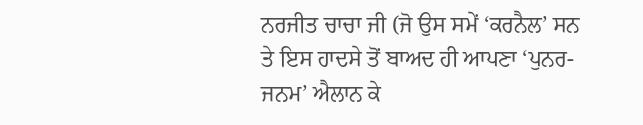ਨਰਜੀਤ ਚਾਚਾ ਜੀ (ਜੋ ਉਸ ਸਮੇਂ ‘ਕਰਨੈਲ’ ਸਨ ਤੇ ਇਸ ਹਾਦਸੇ ਤੋਂ ਬਾਅਦ ਹੀ ਆਪਣਾ ‘ਪੁਨਰ-ਜਨਮ’ ਐਲਾਨ ਕੇ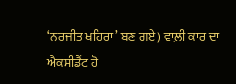‘ਨਰਜੀਤ ਖਹਿਰਾ’ ਬਣ ਗਏ) ਵਾਲ਼ੀ ਕਾਰ ਦਾ ਐਕਸੀਡੈਂਟ ਹੋ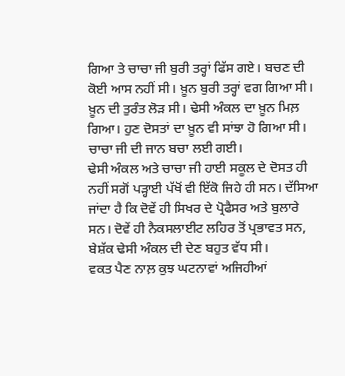ਗਿਆ ਤੇ ਚਾਚਾ ਜੀ ਬੁਰੀ ਤਰ੍ਹਾਂ ਫਿੱਸ ਗਏ। ਬਚਣ ਦੀ ਕੋਈ ਆਸ ਨਹੀਂ ਸੀ। ਖ਼ੂਨ ਬੁਰੀ ਤਰ੍ਹਾਂ ਵਗ ਗਿਆ ਸੀ। ਖ਼ੂਨ ਦੀ ਤੁਰੰਤ ਲੋੜ ਸੀ। ਢੇਸੀ ਅੰਕਲ ਦਾ ਖ਼ੂਨ ਮਿਲ਼ ਗਿਆ। ਹੁਣ ਦੋਸਤਾਂ ਦਾ ਖ਼ੂਨ ਵੀ ਸਾਂਝਾ ਹੋ ਗਿਆ ਸੀ। ਚਾਚਾ ਜੀ ਦੀ ਜਾਨ ਬਚਾ ਲਈ ਗਈ।
ਢੇਸੀ ਅੰਕਲ ਅਤੇ ਚਾਚਾ ਜੀ ਹਾਈ ਸਕੂਲ ਦੇ ਦੋਸਤ ਹੀ ਨਹੀਂ ਸਗੋਂ ਪੜ੍ਹਾਈ ਪੱਖੋਂ ਵੀ ਇੱਕੋ ਜਿਹੇ ਹੀ ਸਨ। ਦੱਸਿਆ ਜਾਂਦਾ ਹੈ ਕਿ ਦੋਵੇਂ ਹੀ ਸਿਖਰ ਦੇ ਪ੍ਰੋਫੈਸਰ ਅਤੇ ਬੁਲਾਰੇ ਸਨ। ਦੋਵੇਂ ਹੀ ਨੈਕਸਲਾਈਟ ਲਹਿਰ ਤੋਂ ਪ੍ਰਭਾਵਤ ਸਨ, ਬੇਸ਼ੱਕ ਢੇਸੀ ਅੰਕਲ ਦੀ ਦੇਣ ਬਹੁਤ ਵੱਧ ਸੀ।
ਵਕਤ ਪੈਣ ਨਾਲ਼ ਕੁਝ ਘਟਨਾਵਾਂ ਅਜਿਹੀਆਂ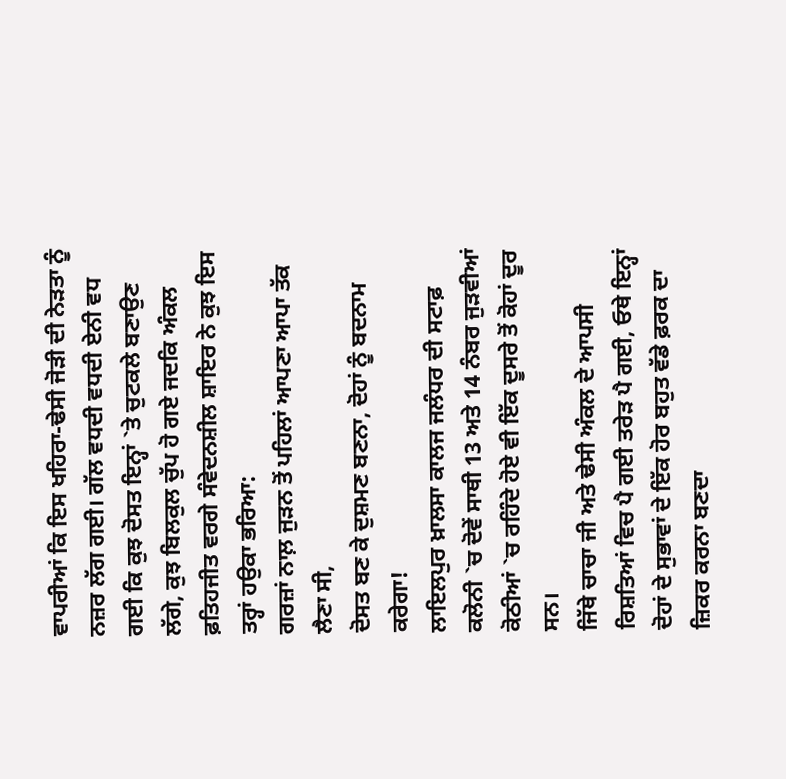ਵਾਪਰੀਆਂ ਕਿ ਇਸ ਖਹਿਰਾ-ਢੇਸੀ ਜੋੜੀ ਦੀ ਨੇੜਤਾ ਨੂੰ ਨਜ਼ਰ ਲੱਗ ਗਈ। ਗੱਲ ਵਧਦੀ ਵਧਦੀ ਏਨੀ ਵਧ ਗਈ ਕਿ ਕੁਝ ਦੋਸਤ ਇਨ੍ਹਾਂ `ਤੇ ਚੁਟਕਲੇ ਬਣਾਉਣ ਲੱਗੇ, ਕੁਝ ਬਿਲਕੁਲ ਚੁੱਪ ਹੋ ਗਏ ਜਦਕਿ ਅੰਕਲ ਫ਼ਤਿਹਜੀਤ ਵਰਗੇ ਸੰਵੇਦਨਸ਼ੀਲ ਸ਼ਾਇਰ ਨੇ ਕੁਝ ਇਸ ਤਰ੍ਹਾਂ ਹਉਕਾ ਭਰਿਆ:
ਗਰਜ਼ਾਂ ਨਾਲ਼ ਜੁੜਨ ਤੋਂ ਪਹਿਲਾਂ ਆਪਣਾ ਆਪਾ ਤੱਕ ਲੈਣਾ ਸੀ,
ਦੋਸਤ ਬਣ ਕੇ ਦੁਸ਼ਮਣ ਬਣਨਾ, ਦੋਹਾਂ ਨੂੰ ਬਦਨਾਮ ਕਰੇਗਾ!
ਲਾਇਲਪੁਰ ਖ਼ਾਲਸਾ ਕਾਲਜ ਜਲੰਧਰ ਦੀ ਸਟਾਫ਼ ਕਲੋਨੀ `ਚ ਦੋਵੇਂ ਸਾਥੀ 13 ਅਤੇ 14 ਨੰਬਰ ਜੁੜਵੀਆਂ ਕੋਠੀਆਂ `ਚ ਰਹਿੰਦੇ ਹੋਏ ਵੀ ਇੱਕ ਦੂਸਰੇ ਤੋਂ ਕੋਹਾਂ ਦੂਰ ਸਨ।
ਜਿੱਥੇ ਚਾਚਾ ਜੀ ਅਤੇ ਢੇਸੀ ਅੰਕਲ ਦੇ ਆਪਸੀ ਰਿਸ਼ਤਿਆਂ ਵਿਚ ਪੈ ਗਈ ਤਰੇੜ ਪੈ ਗਈ, ਓਥੇ ਇਨ੍ਹਾਂ ਦੋਹਾਂ ਦੇ ਸੁਭਾਵਾਂ ਦੇ ਇੱਕ ਹੋਰ ਬਹੁਤ ਵੱਡੇ ਫ਼ਰਕ ਦਾ ਜ਼ਿਕਰ ਕਰਨਾ ਬਣਦਾ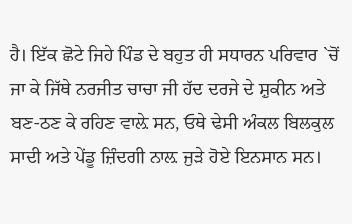ਹੈ। ਇੱਕ ਛੋਟੇ ਜਿਹੇ ਪਿੰਡ ਦੇ ਬਹੁਤ ਹੀ ਸਧਾਰਨ ਪਰਿਵਾਰ `ਚੋਂ ਜਾ ਕੇ ਜਿੱਥੇ ਨਰਜੀਤ ਚਾਚਾ ਜੀ ਹੱਦ ਦਰਜੇ ਦੇ ਸ਼ੁਕੀਨ ਅਤੇ ਬਣ-ਠਣ ਕੇ ਰਹਿਣ ਵਾਲ਼ੇ ਸਨ, ਓਥੇ ਢੇਸੀ ਅੰਕਲ ਬਿਲਕੁਲ ਸਾਦੀ ਅਤੇ ਪੇਂਡੂ ਜ਼ਿੰਦਗੀ ਨਾਲ਼ ਜੁੜੇ ਹੋਏ ਇਨਸਾਨ ਸਨ।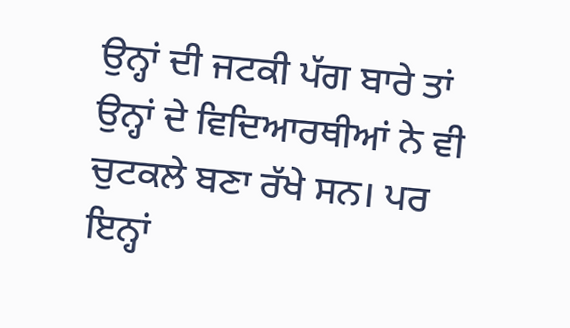ਉਨ੍ਹਾਂ ਦੀ ਜਟਕੀ ਪੱਗ ਬਾਰੇ ਤਾਂ ਉਨ੍ਹਾਂ ਦੇ ਵਿਦਿਆਰਥੀਆਂ ਨੇ ਵੀ ਚੁਟਕਲੇ ਬਣਾ ਰੱਖੇ ਸਨ। ਪਰ ਇਨ੍ਹਾਂ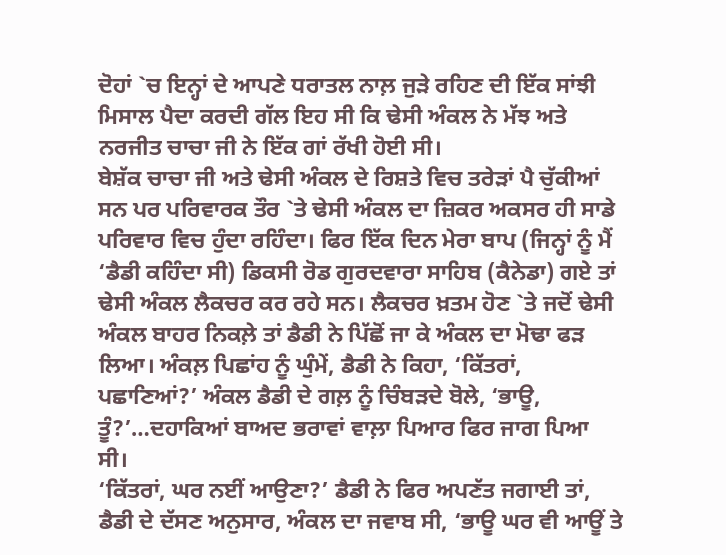ਦੋਹਾਂ `ਚ ਇਨ੍ਹਾਂ ਦੇ ਆਪਣੇ ਧਰਾਤਲ ਨਾਲ਼ ਜੁੜੇ ਰਹਿਣ ਦੀ ਇੱਕ ਸਾਂਝੀ ਮਿਸਾਲ ਪੈਦਾ ਕਰਦੀ ਗੱਲ ਇਹ ਸੀ ਕਿ ਢੇਸੀ ਅੰਕਲ ਨੇ ਮੱਝ ਅਤੇ ਨਰਜੀਤ ਚਾਚਾ ਜੀ ਨੇ ਇੱਕ ਗਾਂ ਰੱਖੀ ਹੋਈ ਸੀ।
ਬੇਸ਼ੱਕ ਚਾਚਾ ਜੀ ਅਤੇ ਢੇਸੀ ਅੰਕਲ ਦੇ ਰਿਸ਼ਤੇ ਵਿਚ ਤਰੇੜਾਂ ਪੈ ਚੁੱਕੀਆਂ ਸਨ ਪਰ ਪਰਿਵਾਰਕ ਤੌਰ `ਤੇ ਢੇਸੀ ਅੰਕਲ ਦਾ ਜ਼ਿਕਰ ਅਕਸਰ ਹੀ ਸਾਡੇ ਪਰਿਵਾਰ ਵਿਚ ਹੁੰਦਾ ਰਹਿੰਦਾ। ਫਿਰ ਇੱਕ ਦਿਨ ਮੇਰਾ ਬਾਪ (ਜਿਨ੍ਹਾਂ ਨੂੰ ਮੈਂ ‘ਡੈਡੀ ਕਹਿੰਦਾ ਸੀ) ਡਿਕਸੀ ਰੋਡ ਗੁਰਦਵਾਰਾ ਸਾਹਿਬ (ਕੈਨੇਡਾ) ਗਏ ਤਾਂ ਢੇਸੀ ਅੰਕਲ ਲੈਕਚਰ ਕਰ ਰਹੇ ਸਨ। ਲੈਕਚਰ ਖ਼ਤਮ ਹੋਣ `ਤੇ ਜਦੋਂ ਢੇਸੀ ਅੰਕਲ ਬਾਹਰ ਨਿਕਲ਼ੇ ਤਾਂ ਡੈਡੀ ਨੇ ਪਿੱਛੋਂ ਜਾ ਕੇ ਅੰਕਲ ਦਾ ਮੋਢਾ ਫੜ ਲਿਆ। ਅੰਕਲ਼ ਪਿਛਾਂਹ ਨੂੰ ਘੁੰਮੇਂ, ਡੈਡੀ ਨੇ ਕਿਹਾ, ‘ਕਿੱਤਰਾਂ, ਪਛਾਣਿਆਂ?’ ਅੰਕਲ ਡੈਡੀ ਦੇ ਗਲ਼ ਨੂੰ ਚਿੰਬੜਦੇ ਬੋਲੇ, ‘ਭਾਊ, ਤੂੰ?’…ਦਹਾਕਿਆਂ ਬਾਅਦ ਭਰਾਵਾਂ ਵਾਲ਼ਾ ਪਿਆਰ ਫਿਰ ਜਾਗ ਪਿਆ ਸੀ।
‘ਕਿੱਤਰਾਂ, ਘਰ ਨਈਂ ਆਉਣਾ?’ ਡੈਡੀ ਨੇ ਫਿਰ ਅਪਣੱਤ ਜਗਾਈ ਤਾਂ, ਡੈਡੀ ਦੇ ਦੱਸਣ ਅਨੁਸਾਰ, ਅੰਕਲ ਦਾ ਜਵਾਬ ਸੀ, ‘ਭਾਊ ਘਰ ਵੀ ਆਊਂ ਤੇ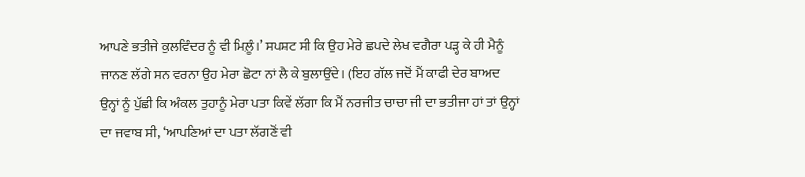ਆਪਣੇ ਭਤੀਜੇ ਕੁਲਵਿੰਦਰ ਨੂੰ ਵੀ ਮਿਲ਼ੂੰ।’ ਸਪਸ਼ਟ ਸੀ ਕਿ ਉਹ ਮੇਰੇ ਛਪਦੇ ਲੇਖ ਵਗੈਰਾ ਪੜ੍ਹ ਕੇ ਹੀ ਮੈਨੂੰ ਜਾਨਣ ਲੱਗੇ ਸਨ ਵਰਨਾ ਉਹ ਮੇਰਾ ਛੋਟਾ ਨਾਂ ਲੈ ਕੇ ਬੁਲਾਉਂਦੇ। (ਇਹ ਗੱਲ ਜਦੋਂ ਮੈਂ ਕਾਫੀ ਦੇਰ ਬਾਅਦ ਉਨ੍ਹਾਂ ਨੂੰ ਪੁੱਛੀ ਕਿ ਅੰਕਲ ਤੁਹਾਨੂੰ ਮੇਰਾ ਪਤਾ ਕਿਵੇਂ ਲੱਗਾ ਕਿ ਮੈਂ ਨਰਜੀਤ ਚਾਚਾ ਜੀ ਦਾ ਭਤੀਜਾ ਹਾਂ ਤਾਂ ਉਨ੍ਹਾਂ ਦਾ ਜਵਾਬ ਸੀ, ‘ਆਪਣਿਆਂ ਦਾ ਪਤਾ ਲੱਗਣੋਂ ਵੀ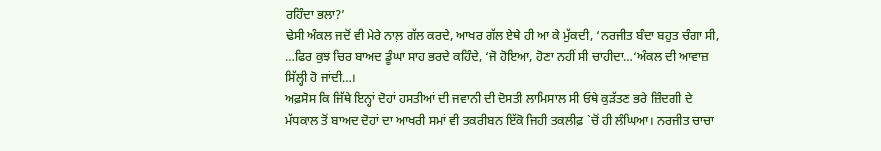ਰਹਿੰਦਾ ਭਲਾ?’
ਢੇਸੀ ਅੰਕਲ ਜਦੋਂ ਵੀ ਮੇਰੇ ਨਾਲ਼ ਗੱਲ ਕਰਦੇ, ਆਖਰ ਗੱਲ ਏਥੇ ਹੀ ਆ ਕੇ ਮੁੱਕਦੀ, ‘ਨਰਜੀਤ ਬੰਦਾ ਬਹੁਤ ਚੰਗਾ ਸੀ, …ਫਿਰ ਕੁਝ ਚਿਰ ਬਾਅਦ ਡੂੰਘਾ ਸਾਹ ਭਰਦੇ ਕਹਿੰਦੇ, ‘ਜੋ ਹੋਇਆ, ਹੋਣਾ ਨਹੀਂ ਸੀ ਚਾਹੀਦਾ…‘ਅੰਕਲ ਦੀ ਆਵਾਜ਼ ਸਿੱਲ੍ਹੀ ਹੋ ਜਾਂਦੀ…।
ਅਫ਼ਸੋਸ ਕਿ ਜਿੱਥੇ ਇਨ੍ਹਾਂ ਦੋਹਾਂ ਹਸਤੀਆਂ ਦੀ ਜਵਾਨੀ ਦੀ ਦੋਸਤੀ ਲਾਮਿਸਾਲ ਸੀ ਓਥੇ ਕੁੜੱਤਣ ਭਰੇ ਜ਼ਿੰਦਗੀ ਦੇ ਮੱਧਕਾਲ ਤੋਂ ਬਾਅਦ ਦੋਹਾਂ ਦਾ ਆਖਰੀ ਸਮਾਂ ਵੀ ਤਕਰੀਬਨ ਇੱਕੋ ਜਿਹੀ ਤਕਲੀਫ਼ `ਚੋਂ ਹੀ ਲੰਘਿਆ। ਨਰਜੀਤ ਚਾਚਾ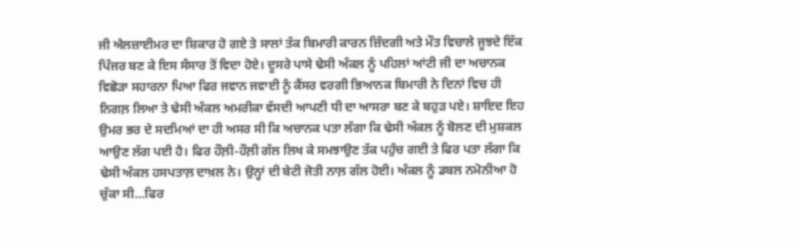ਜੀ ਐਲਜ਼ਾਈਮਰ ਦਾ ਸ਼ਿਕਾਰ ਹੋ ਗਏ ਤੇ ਸਾਲਾਂ ਤੱਕ ਬਿਮਾਰੀ ਕਾਰਨ ਜ਼ਿੰਦਗੀ ਅਤੇ ਮੌਤ ਵਿਚਾਲੇ ਜੂਝਦੇ ਇੱਕ ਪਿੰਜਰ ਬਣ ਕੇ ਇਸ ਸੰਸਾਰ ਤੋਂ ਵਿਦਾ ਹੋਏ। ਦੂਸਰੇ ਪਾਸੇ ਢੇਸੀ ਅੰਕਲ ਨੂੰ ਪਹਿਲਾਂ ਆਂਟੀ ਜੀ ਦਾ ਅਚਾਨਕ ਵਿਛੋੜਾ ਸਹਾਰਨਾ ਪਿਆ ਫਿਰ ਜਵਾਨ ਜਵਾਈ ਨੂੰ ਕੈਂਸਰ ਵਰਗੀ ਭਿਆਨਕ ਬਿਮਾਰੀ ਨੇ ਦਿਨਾਂ ਵਿਚ ਹੀ ਨਿਗਲ਼ ਲਿਆ ਤੇ ਢੇਸੀ ਅੰਕਲ ਅਮਰੀਕਾ ਵੱਸਦੀ ਆਪਣੀ ਧੀ ਦਾ ਆਸਰਾ ਬਣ ਕੇ ਬਹੁੜ ਪਏ। ਸ਼ਾਇਦ ਇਹ ਉਮਰ ਭਰ ਦੇ ਸਦਮਿਆਂ ਦਾ ਹੀ ਅਸਰ ਸੀ ਕਿ ਅਚਾਨਕ ਪਤਾ ਲੱਗਾ ਕਿ ਢੇਸੀ ਅੰਕਲ ਨੂੰ ਬੋਲਣ ਦੀ ਮੁਸ਼ਕਲ ਆਉਣ ਲੱਗ ਪਈ ਹੈ। ਫਿਰ ਹੌਲ਼ੀ-ਹੌਲ਼ੀ ਗੱਲ ਲਿਖ ਕੇ ਸਮਝਾਉਣ ਤੱਕ ਪਹੁੰਚ ਗਈ ਤੇ ਫਿਰ ਪਤਾ ਲੱਗਾ ਕਿ ਢੇਸੀ ਅੰਕਲ ਹਸਪਤਾਲ਼ ਦਾਖ਼ਲ ਨੇ। ਉਨ੍ਹਾਂ ਦੀ ਬੇਟੀ ਜੋਤੀ ਨਾਲ਼ ਗੱਲ ਹੋਈ। ਅੰਕਲ ਨੂੰ ਡਬਲ ਨਮੋਨੀਆ ਹੋ ਚੁੱਕਾ ਸੀ…ਫਿਰ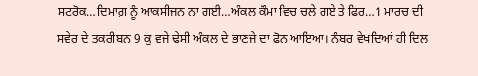ਸਟਰੋਕ…ਦਿਮਾਗ਼ ਨੂੰ ਆਕਸੀਜਨ ਨਾ ਗਈ…ਅੰਕਲ ਕੌਮਾ ਵਿਚ ਚਲੇ ਗਏ ਤੇ ਫਿਰ…1 ਮਾਰਚ ਦੀ ਸਵੇਰ ਦੇ ਤਕਰੀਬਨ 9 ਕੁ ਵਜੇ ਢੇਸੀ ਅੰਕਲ ਦੇ ਭਾਣਜੇ ਦਾ ਫੋਨ ਆਇਆ। ਨੰਬਰ ਵੇਖਦਿਆਂ ਹੀ ਦਿਲ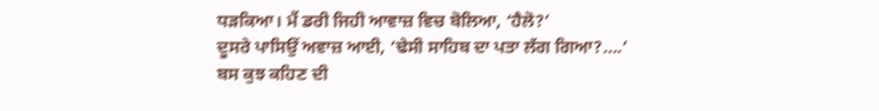ਧੜਕਿਆ। ਮੈਂ ਡਰੀ ਜਿਹੀ ਆਵਾਜ਼ ਵਿਚ ਬੋਲਿਆ, ‘ਹੈਲੋ?’
ਦੂਸਰੇ ਪਾਸਿਉਂ ਅਵਾਜ਼ ਆਈ, ‘ਢੇਸੀ ਸਾਹਿਬ ਦਾ ਪਤਾ ਲੱਗ ਗਿਆ?….‘
ਬਸ ਕੁਝ ਕਹਿਣ ਦੀ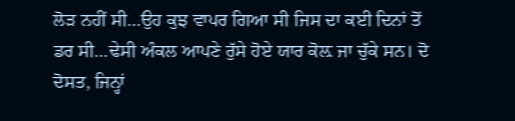ਲੋੜ ਨਹੀਂ ਸੀ…ਉਹ ਕੁਝ ਵਾਪਰ ਗਿਆ ਸੀ ਜਿਸ ਦਾ ਕਈ ਦਿਨਾਂ ਤੋਂ ਡਰ ਸੀ…ਢੇਸੀ ਅੰਕਲ ਆਪਣੇ ਰੁੱਸੇ ਹੋਏ ਯਾਰ ਕੋਲ਼ ਜਾ ਚੁੱਕੇ ਸਨ। ਦੋ ਦੋਸਤ, ਜਿਨ੍ਹਾਂ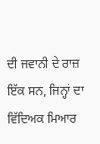ਦੀ ਜਵਾਨੀ ਦੇ ਰਾਜ਼ ਇੱਕ ਸਨ, ਜਿਨ੍ਹਾਂ ਦਾ ਵਿੱਦਿਅਕ ਮਿਆਰ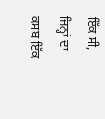ਇੱਕ ਸੀ, ਜਿਨ੍ਹਾਂ ਦਾ ਕਸਬ ਇੱਕ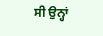ਸੀ ਉਨ੍ਹਾਂ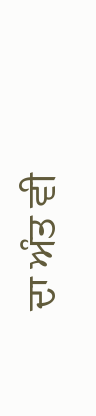ਦਾ ਅੰਤ ਵੀ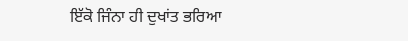ਇੱਕੋ ਜਿੰਨਾ ਹੀ ਦੁਖਾਂਤ ਭਰਿਆ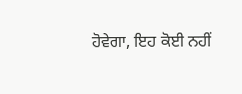ਹੋਵੇਗਾ, ਇਹ ਕੋਈ ਨਹੀਂ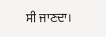ਸੀ ਜਾਣਦਾ।